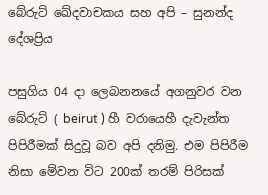බේරුට් ඛේදවාචකය සහ අපි – සුනන්ද දේශප්‍රිය

පසුගිය 04 දා ලෙබනනයේ අගනුවර වන බේරුට් ( beirut ) හී වරායෙහී දැවැන්ත පිපිරීමක් සිදුවූ බව අපි දනිමු. එම පිපිරීම නිසා මේවන විට 200ක් තරම් පිරිසක්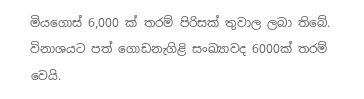මියගොස් 6,000 ක් තරම් පිරිසක් තුවාල ලබා තිබේ. විනාශයට පත් ගොඩනැගිළි සංඛ්‍යාවද 6000ක් තරම් වෙයි.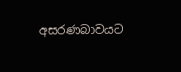අසරණබාවයට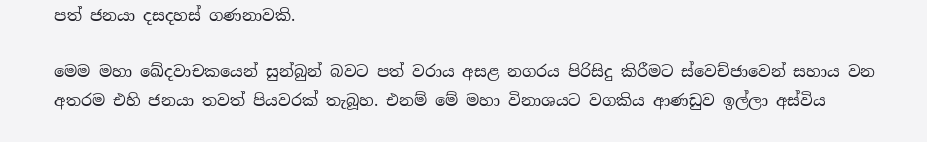පත් ජනයා දසදහස් ගණනාවකි.

මෙම මහා ඛේදවාචකයෙන් සුන්බුන් බවට පත් වරාය අසළ නගරය පිරිසිදු කිරීමට ස්වෙච්ජාවෙන් සහාය වන අතරම එහි ජනයා තවත් පියවරක් තැබූහ. එනම් මේ මහා විනාශයට වගකිය ආණඩුව ඉල්ලා අස්විය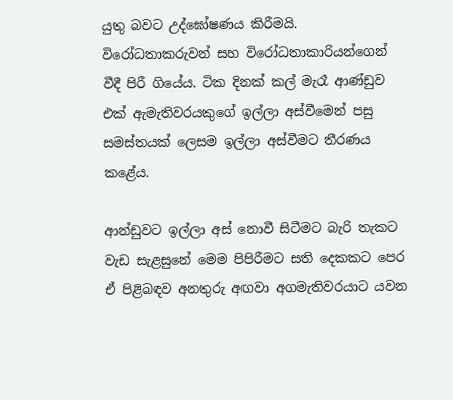යුතු බවට උද්ඝෝෂණය කිරීමයි. විරෝධතාකරුවන් සහ විරෝධතාකාරියන්ගෙන් වීදී පිරී ගියේය. ටික දිනක් කල් මැරෑ ආණ්ඩුව එක් ඇමැතිවරයකුගේ ඉල්ලා අස්වීමෙන් පසු සමස්තයක් ලෙසම ඉල්ලා අස්වීමට තීරණය කළේය.

ආන්ඩුවට ඉල්ලා අස් නොවී සිටීමට බැරි තැකට වැඩ සැළසුනේ මෙම පිපිරීමට සති දෙකකට පෙර ඒ පිළිබඳව අනතුරු අඟවා අගමැතිවරයාට යවන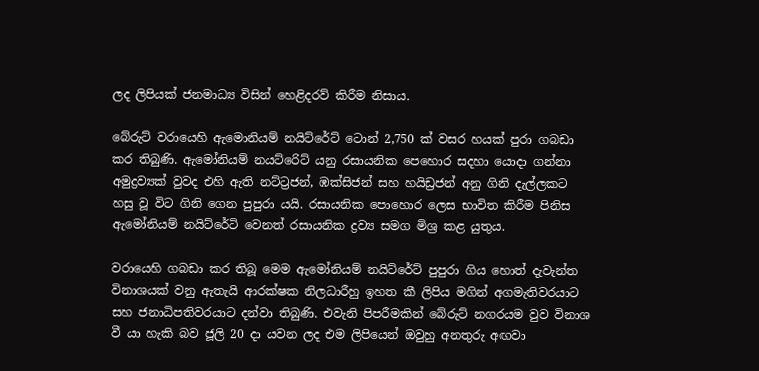ලද ලිපියක් ජනමාධ්‍ය විසින් හෙළිදරව් කිරීම නිසාය.

බේරුට් වරායෙහි ඇමොනියම් නයිට්රේට් ටොන් 2,750 ක් වසර හයක් පුරා ගබඩා කර තිබුණි. ඇමෝනියම් නයට්රෙිට් යනු රසායනික පෙහොර සදහා යොදා ගන්නා අමුද්‍රව්‍යක් වුවද එහි ඇති නට්ට්‍රජන්, ඹක්සිජන් සහ හයිඩ්‍රජන් අනු ගිනි දැල්ලකට හසු වූ විට ගිනි ගෙන පුපුරා යයි. රසායනික පොහොර ලෙස භාවිත කිරීම පිනිස ඇමෝනියම් නයිට්රේටි වෙනත් රසායනික ද්‍රව්‍ය සමග මිශ්‍ර කළ යුතුය.

වරායෙහි ගබඩා කර තිබූ මෙම ඇමෝනියම් නයිට්රේට් පුපුරා ගිය හොත් දැවැන්ත විනාශයක් වනු ඇතැයි ආරක්ෂක නිලධාරීහු ඉහත කී ලිපිය මගින් අගමැතිවරයාට සහ ජනාධිපතිවරයාට දන්වා තිබුණි. එවැනි පිපරීමකින් බේරුට් නගරයම වුව විනාශ වී යා හැකි බව ජූලි 20 දා යවන ලද එම ලිපියෙන් ඔවුහු අනතුරු අඟවා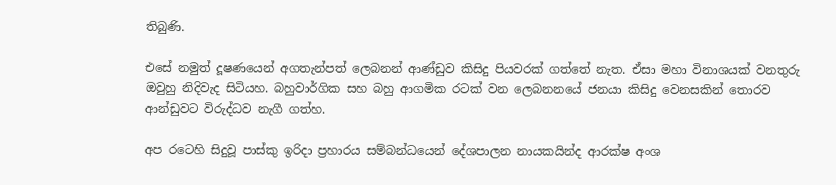තිබුණි.

එසේ නමුත් දූෂණයෙන් අගතැන්පත් ලෙබනන් ආණ්ඩුව කිසිදු පියවරක් ගත්තේ නැත. ඒසා මහා විනාශයක් වනතුරු ඔවුහු නිදිවැද සිටියහ. බහුවාර්ගික සහ බහු ආගමික රටක් වන ලෙබනනයේ ජනයා කිසිදු වෙනසකින් තොරව ආන්ඩුවට විරුද්ධව නැගී ගත්හ.

අප රටෙහි සිදුවූ පාස්කු ඉරිදා ප්‍රහාරය සම්බන්ධයෙන් දේශපාලන නායකයින්ද ආරක්ෂ අංශ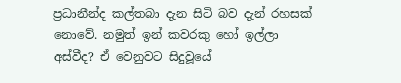ප්‍රධානීන්ද කල්තබා දැන සිටි බව දැන් රහසක් නොවේ. නමුත් ඉන් කවරකු හෝ ඉල්ලා අස්වීද? ඒ වෙනුවට සිදුවූයේ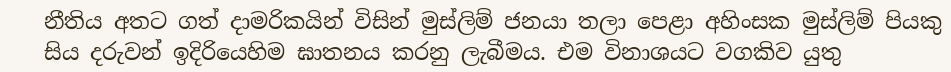නීතිය අතට ගත් දාමරිකයින් විසින් මුස්ලිම් ජනයා තලා පෙළා අහිංසක මුස්ලිම් පියකු සිය දරුවන් ඉදිරියෙහිම ඝාතනය කරනු ලැබීමය. එම විනාශයට වගකිව යුතු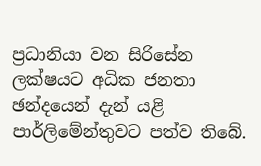ප්‍රධානියා වන සිරිසේන ලක්ෂයට අධික ජනතා ඡන්දයෙන් දැන් යළි පාර්ලිමේන්තුවට පත්ව තිබේ.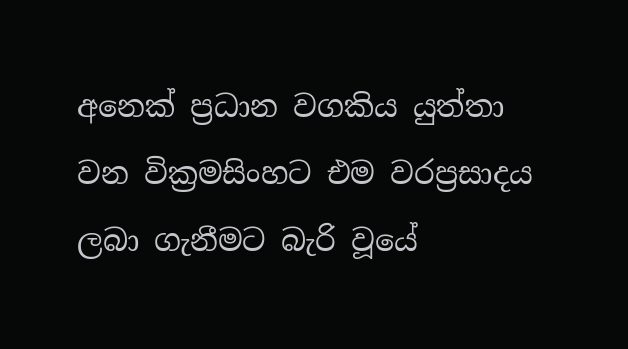අනෙක් ප්‍රධාන වගකිය යුත්තා වන වික්‍රමසිංහට එම වරප්‍රසාදය ලබා ගැනීමට බැරි වූයේ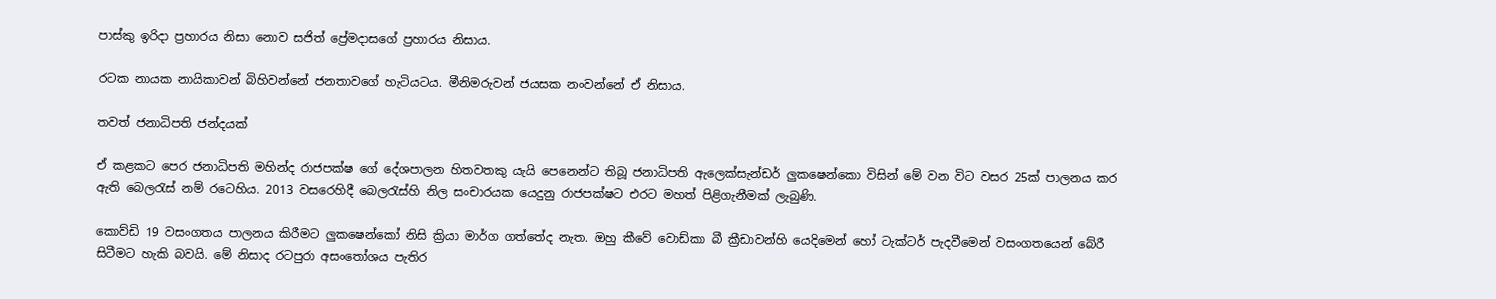පාස්කු ඉරිදා ප්‍රහාරය නිසා නොව සජිත් ප්‍රේමදාසගේ ප්‍රහාරය නිසාය.

රටක නායක නායිකාවන් බිහිවන්නේ ජනතාවගේ හැටියටය. මීනිමරුවන් ජයසක නංවන්නේ ඒ නිසාය.

තවත් ජනාධිපති ජන්දයක්

ඒ කළකට පෙර ජනාධිපති මහින්ද රාජපක්ෂ ගේ දේශපාලන හිතවතකු යැයි පෙනෙන්ට තිබූ ජනාධිපති ඇලෙක්සැන්ඩර් ලුකෂෙන්කො විසින් මේ වන විට වසර 25ක් පාලනය කර ඇති බෙලරැස් නම් රටෙහිය. 2013 වසරෙහිදී බෙලරැස්හි නිල සංචාරයක යෙදුනු රාජපක්ෂට එරට මහත් පිළිගැනීමක් ලැබුණි.

කොව්ඩි 19 වසංගතය පාලනය කිරීමට ලුකෂෙන්කෝ නිසි ක්‍රියා මාර්ග ගත්තේද නැත. ඔහු කීවේ වොඩ්කා බී ක්‍රීඩාවන්හි යෙදිමෙන් හෝ ටැක්ටර් පැදවීමෙන් වසංගතයෙන් බේරී සිටීමට හැකි බවයි. මේ නිසාද රටපුරා අසංතෝශය පැතිර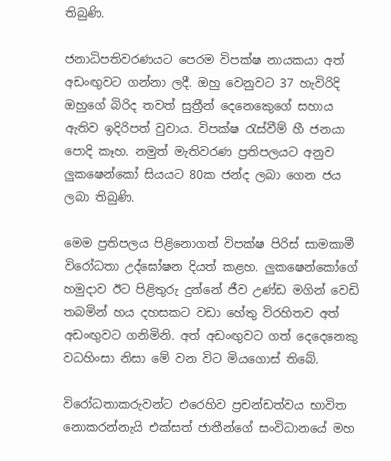තිබුණි.

ජනාධිපතිවරණයට පෙරම විපක්ෂ නායකයා අත් අඩංඟුවට ගන්නා ලදී. ඔහු වෙනුවට 37 හැවිරිදි ඔහුගේ බිරිද තවත් සුත්‍රීන් දෙනෙකෙුගේ සහාය ඇතිව ඉදිරිපත් වුවාය. විපක්ෂ රැස්වීම් හී ජනයා පොදි කෑහ. නමුත් මැතිවරණ ප්‍රතිපලයට අනුව ලුකෂෙන්කෝ සියයට 80ක ජන්ද ලබා ගෙන ජය ලබා තිබුණි.

මෙම ප්‍රතිපලය පිළිනොගත් විපක්ෂ පිරිස් සාමකාමී විරෝධතා උද්ඝෝෂන දියත් කළහ. ලුකෂෙන්කෝගේ හමුදාව ඊට පිළිතුරු දුන්නේ ජීව උණ්ඩ මගින් වෙඩි තබමින් හය දහසකට වඩා හේතු විරහිතව අත් අඩංඟුවට ගනිමිනි. අත් අඩංඟුවට ගත් දෙදෙනෙකු වධහිංසා නිසා මේ වන විට මියගොස් තිබේ.

විරෝධතාකරුවන්ට එරෙහිව ප්‍රචන්ඩත්වය භාවිත නොකරන්නැයි එක්සත් ජාතීන්ගේ සංවිධානයේ මහ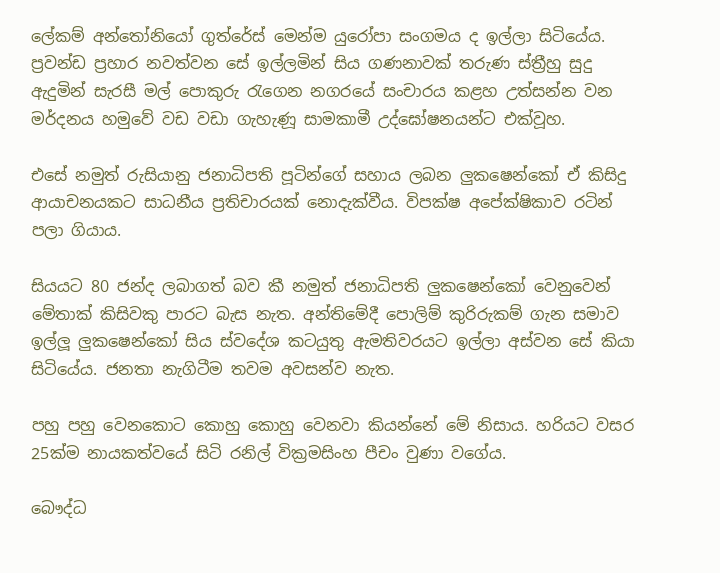ලේකම් අන්තෝනියෝ ගුත්රේස් මෙන්ම යුරෝපා සංගමය ද ඉල්ලා සිටියේය. ප්‍රවන්ඩ ප්‍රහාර නවත්වන සේ ඉල්ලමින් සිය ගණනාවක් තරුණ ස්ත්‍රීහු සුදු ඇදුමින් සැරසී මල් පොකුරු රැගෙන නගරයේ සංචාරය කළහ උත්සන්න වන මර්දනය හමුවේ වඩ වඩා ගැහැණූ සාමකාමී උද්ඝෝෂනයන්ට එක්වූහ.

එසේ නමුත් රුසියානු ජනාධිපති පූටින්ගේ සහාය ලබන ලුකෂෙන්කෝ ඒ කිසිදු ආයාචනයකට සාධනීය ප්‍රතිචාරයක් නොදැක්වීය. විපක්ෂ අපේක්ෂිකාව රටින් පලා ගියාය.

සියයට 80 ජන්ද ලබාගත් බව කී නමුත් ජනාධිපති ලුකෂෙන්කෝ වෙනුවෙන් මේතාක් කිසිවකු පාරට බැස නැත. අන්තිමේදී පොලිම් කුරිරුකම් ගැන සමාව ඉල්ලූ ලුකෂෙන්කෝ සිය ස්වදේශ කටයුතු ඇමතිවරයට ඉල්ලා අස්වන සේ කියා සිටියේය. ජනතා නැගිටීම තවම අවසන්ව නැත.

පහු පහු වෙනකොට කොහු කොහු වෙනවා කියන්නේ මේ නිසාය. හරියට වසර 25ක්ම නායකත්වයේ සිටි රනිල් වික්‍රමසිංහ පීචං වුණා වගේය.

බෞද්ධ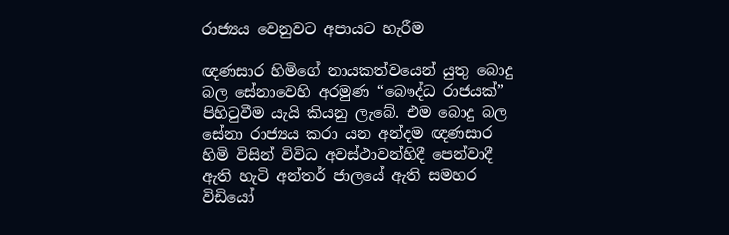රාජ්‍යය වෙනුවට අපායට හැරීම

ඥණසාර හිමිගේ නායකත්වයෙන් යුතු බොදු බල සේනාවෙහි අරමුණ “බෞද්ධ රාජයක්” පිහිටුවීම යැයි කියනු ලැබේ. එම බොදු බල සේනා රාජ්‍යය කරා යන අන්දම ඥණසාර හිමි විසින් විවිධ අවස්ථාවන්හිදී පෙන්වාදී ඇති හැටි අන්තර් ජාලයේ ඇති සමහර විඩියෝ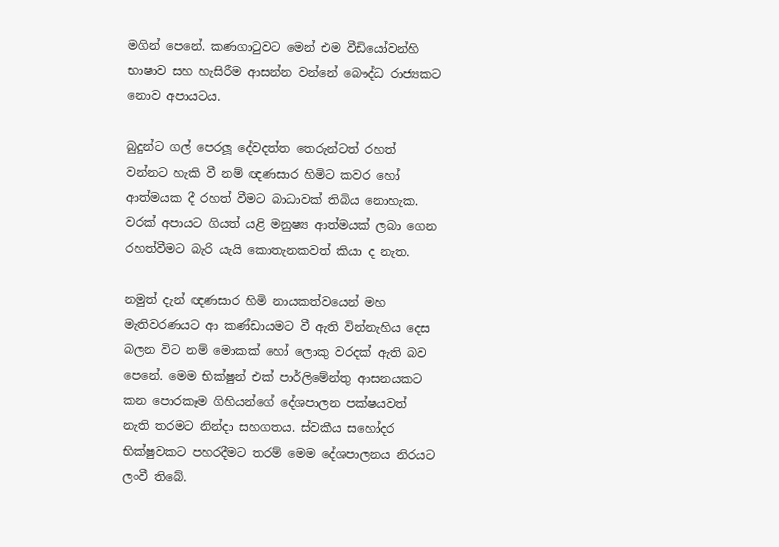මගින් පෙනේ. කණගාටුවට මෙන් එම වීඩියෝවන්හි භාෂාව සහ හැසිරීම ආසන්න වන්නේ බෞද්ධ රාජ්‍යකට නොව අපායටය.

බුදුන්ට ගල් පෙරලූ දේවදත්ත තෙරුන්ටත් රහත් වන්නට හැකි වී නම් ඥණසාර හිමිට කවර හෝ ආත්මයක දී රහත් වීමට බාධාවක් තිබිය නොහැක. වරක් අපායට ගියත් යළි මනුෂ්‍ය ආත්මයක් ලබා ගෙන රහත්වීමට බැරි යැයි කොතැනකවත් කියා ද නැත.

නමුත් දැන් ඥණසාර හිමි නායකත්වයෙන් මහ මැතිවරණයට ආ කණ්ඩායමට වී ඇති වින්නැහිය දෙස බලන විට නම් මොකක් හෝ ලොකු වරදක් ඇති බව පෙනේ. මෙම භික්ෂුන් එක් පාර්ලිමේන්තු ආසනයකට කන පොරකෑම ගිහියන්ගේ දේශපාලන පක්ෂයවත් නැති තරමට නින්දා සහගතය. ස්වකීය සහෝදර භික්ෂුවකට පහරදීමට තරම් මෙම දේශපාලනය නිරයට ලංවී තිබේ.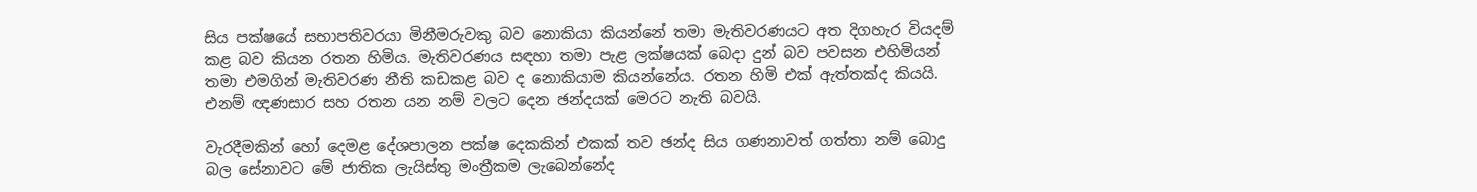සිය පක්ෂයේ සභාපතිවරයා මිනීමරුවකු බව නොකියා කියන්නේ තමා මැතිවරණයට අත දිගහැර වියදම් කළ බව කියන රතන හිමිය. මැතිවරණය සඳහා තමා පැළ ලක්ෂයක් බෙදා දුන් බව පවසන එහිමියන් තමා එමගින් මැතිවරණ නීති කඩකළ බව ද නොකියාම කියන්නේය. රතන හිමි එක් ඇත්තක්ද කියයි. එනම් ඥණසාර සහ රතන යන නම් වලට දෙන ඡන්දයක් මෙරට නැති බවයි.

වැරදීමකින් හෝ දෙමළ දේශපාලන පක්ෂ දෙකකින් එකක් තව ඡන්ද සිය ගණනාවත් ගත්තා නම් බොදු බල සේනාවට මේ ජාතික ලැයිස්තු මංත්‍රීකම ලැබෙන්නේද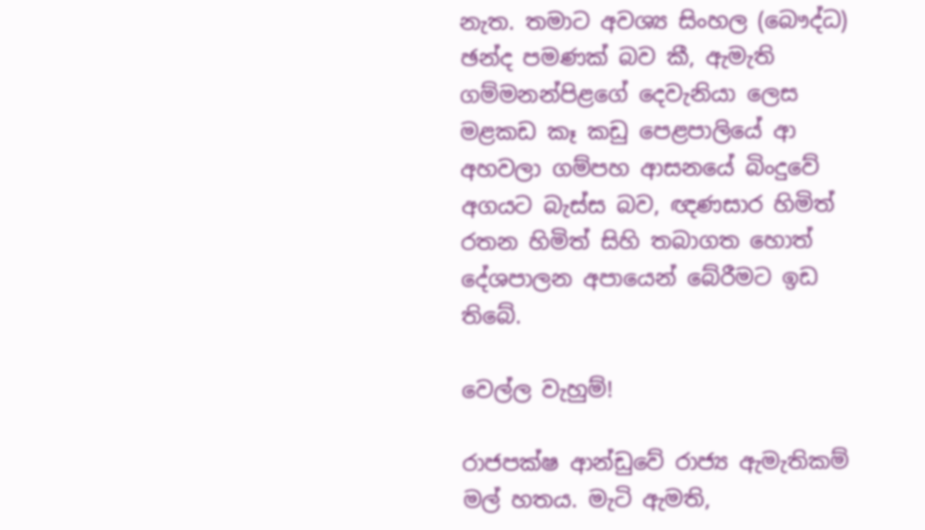නැත. තමාට අවශ්‍ය සිංහල (බෞද්ධ) ඡන්ද පමණක් බව කී, ඇමැති ගම්මනන්පිළගේ දෙවැනියා ලෙස මළකඩ කෑ කඩු පෙළපාලියේ ආ අහවලා ගම්පහ ආසනයේ බිංදුවේ අගයට බැස්ස බව, ඥණසාර හිමිත් රතන හිමිත් සිහි තබාගත හොත් දේශපාලන අපායෙන් බේරීමට ඉඩ තිබේ.

වෙල්ල වැහුම්!

රාජපක්ෂ ආන්ඩුවේ රාජ්‍ය ඇමැතිකම් මල් හතය. මැටි ඇමති,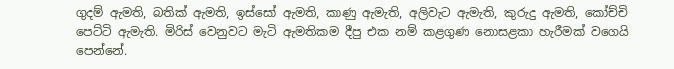ගුදම් ඇමති, බතික් ඇමති, ඉස්සෝ ඇමති, කාණු ඇමැති, අලිවැට ඇමැති, කුරුදු ඇමති, කෝච්චි පෙට්ටි ඇමැති. මිරිස් වෙනුවට මැටි ඇමතිකම දීපු එක නම් කළගුණ නොසළකා හැරීමක් වගෙයි පෙන්නේ.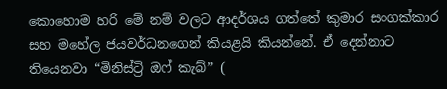කොහොම හරි මේ නම් වලට ආදර්ශය ගත්තේ කුමාර සංගක්කාර සහ මහේල ජයවර්ධනගෙන් කියළයි කියන්නේ. ඒ දෙන්නාට තියෙනවා “මිනිස්ට්‍රි ඔෆ් කැබ්” (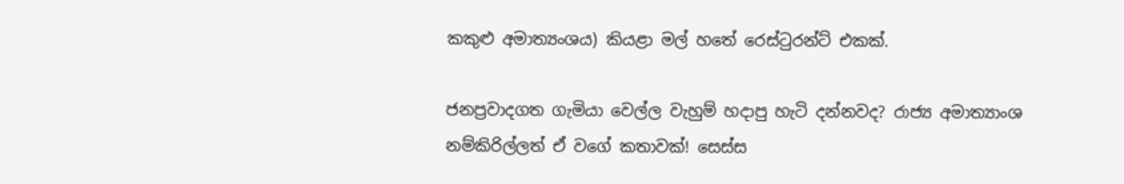කකුළු අමාත්‍යංශය) කියළා මල් හතේ රෙස්ටුරන්ට් එකක්.

ජනප්‍රවාදගත ගැමියා වෙල්ල වැහුම් හදාපු හැටි දන්නවද? රාජ්‍ය අමාත්‍යාංශ නම්කිරිල්ලත් ඒ වගේ කතාවක්! සෙස්ස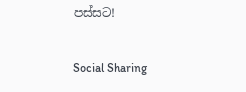පස්සට!

Social Sharing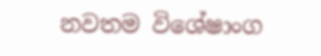නවතම විශේෂාංග